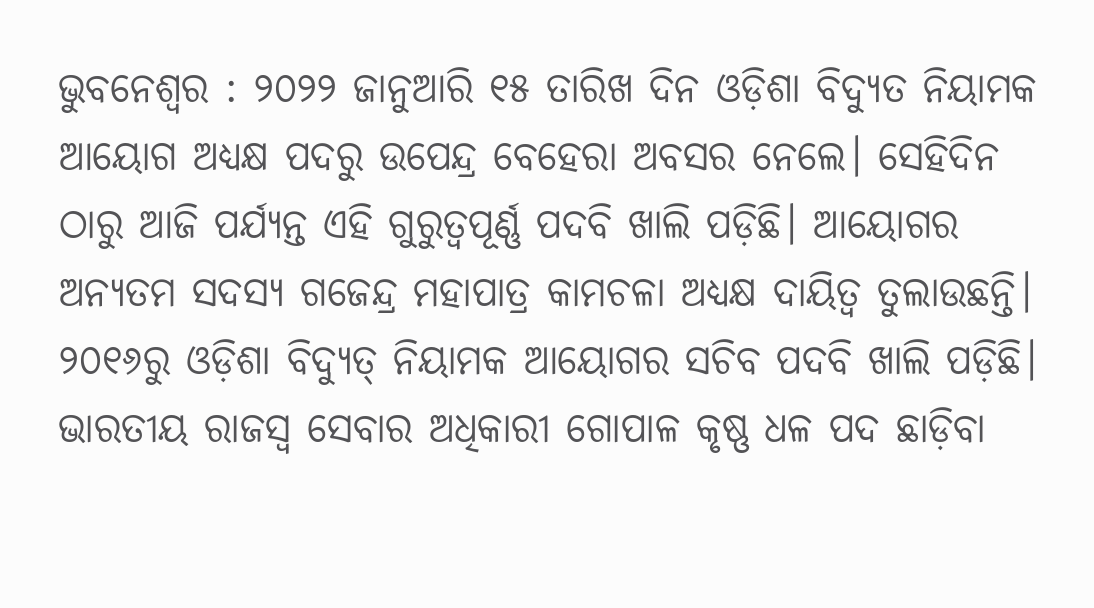ଭୁବନେଶ୍ୱର : ୨୦୨୨ ଜାନୁଆରି ୧୫ ତାରିଖ ଦିନ ଓଡ଼ିଶା ବିଦ୍ୟୁତ ନିୟାମକ ଆୟୋଗ ଅଧ୍ୟକ୍ଷ ପଦରୁ ଉପେନ୍ଦ୍ର ବେହେରା ଅବସର ନେଲେ। ସେହିଦିନ ଠାରୁ ଆଜି ପର୍ଯ୍ୟନ୍ତ ଏହି ଗୁରୁତ୍ବପୂର୍ଣ୍ଣ ପଦବି ଖାଲି ପଡ଼ିଛି। ଆୟୋଗର ଅନ୍ୟତମ ସଦସ୍ୟ ଗଜେନ୍ଦ୍ର ମହାପାତ୍ର କାମଚଳା ଅଧ୍ୟକ୍ଷ ଦାୟିତ୍ବ ତୁଲାଉଛନ୍ତି।
୨୦୧୬ରୁ ଓଡ଼ିଶା ବିଦ୍ୟୁତ୍ ନିୟାମକ ଆୟୋଗର ସଚିବ ପଦବି ଖାଲି ପଡ଼ିଛି। ଭାରତୀୟ ରାଜସ୍ବ ସେବାର ଅଧିକାରୀ ଗୋପାଳ କୃଷ୍ଣ ଧଳ ପଦ ଛାଡ଼ିବା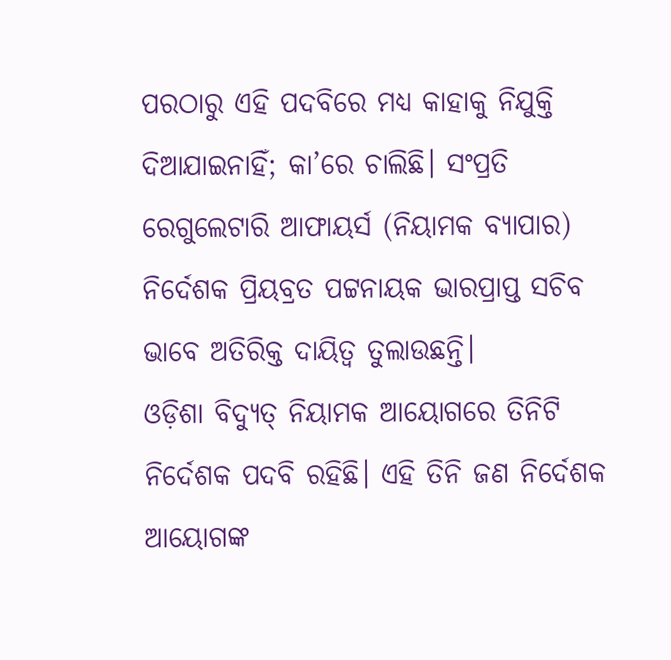ପରଠାରୁ ଏହି ପଦବିରେ ମଧ୍ୟ କାହାକୁ ନିଯୁକ୍ତି ଦିଆଯାଇନାହିଁ; କା’ରେ ଚାଲିଛି। ସଂପ୍ରତି ରେଗୁଲେଟାରି ଆଫାୟର୍ସ (ନିୟାମକ ବ୍ୟାପାର) ନିର୍ଦେଶକ ପ୍ରିୟବ୍ରତ ପଟ୍ଟନାୟକ ଭାରପ୍ରାପ୍ତ ସଚିବ ଭାବେ ଅତିରିକ୍ତ ଦାୟିତ୍ବ ତୁଲାଉଛନ୍ତି।
ଓଡ଼ିଶା ବିଦ୍ୟୁତ୍ ନିୟାମକ ଆୟୋଗରେ ତିନିଟି ନିର୍ଦେଶକ ପଦବି ରହିଛି। ଏହି ତିନି ଜଣ ନିର୍ଦେଶକ ଆୟୋଗଙ୍କ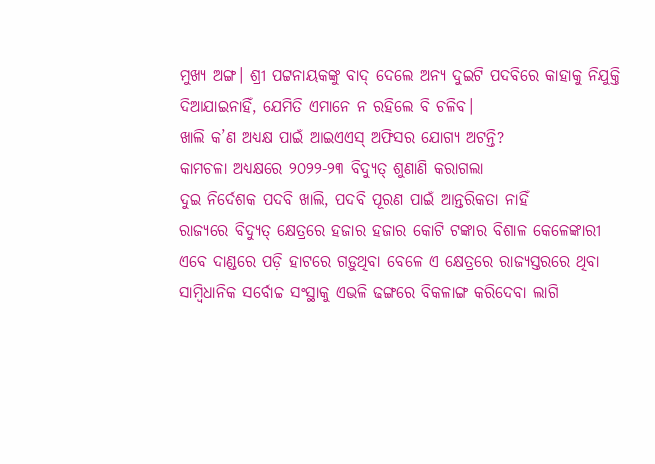ମୁଖ୍ୟ ଅଙ୍ଗ। ଶ୍ରୀ ପଟ୍ଟନାୟକଙ୍କୁ ବାଦ୍ ଦେଲେ ଅନ୍ୟ ଦୁଇଟି ପଦବିରେ କାହାକୁ ନିଯୁକ୍ତି ଦିଆଯାଇନାହିଁ, ଯେମିତି ଏମାନେ ନ ରହିଲେ ବି ଚଳିବ।
ଖାଲି କ’ଣ ଅଧ୍ୟକ୍ଷ ପାଇଁ ଆଇଏଏସ୍ ଅଫିସର ଯୋଗ୍ୟ ଅଟନ୍ତି?
କାମଚଳା ଅଧ୍ୟକ୍ଷରେ ୨୦୨୨-୨୩ ବିଦ୍ୟୁତ୍ ଶୁଣାଣି କରାଗଲା
ଦୁଇ ନିର୍ଦେଶକ ପଦବି ଖାଲି, ପଦବି ପୂରଣ ପାଇଁ ଆନ୍ତରିକତା ନାହିଁ
ରାଜ୍ୟରେ ବିଦ୍ୟୁତ୍ କ୍ଷେତ୍ରରେ ହଜାର ହଜାର କୋଟି ଟଙ୍କାର ବିଶାଳ କେଳେଙ୍କାରୀ ଏବେ ଦାଣ୍ଡରେ ପଡ଼ି ହାଟରେ ଗଡ଼ୁଥିବା ବେଳେ ଏ କ୍ଷେତ୍ରରେ ରାଜ୍ୟସ୍ତରରେ ଥିବା ସାମ୍ବିଧାନିକ ସର୍ବୋଚ୍ଚ ସଂସ୍ଥାକୁ ଏଭଳି ଢଙ୍ଗରେ ବିକଳାଙ୍ଗ କରିଦେବା ଲାଗି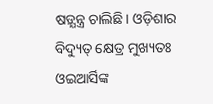ଷଡ଼୍ଯନ୍ତ୍ର ଚାଲିଛି। ଓଡ଼ିଶାର ବିଦ୍ୟୁତ୍ କ୍ଷେତ୍ର ମୁଖ୍ୟତଃ ଓଇଆର୍ସିଙ୍କ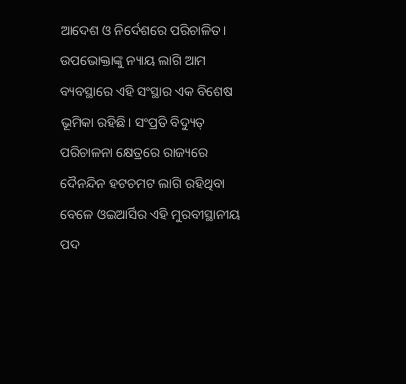ଆଦେଶ ଓ ନିର୍ଦେଶରେ ପରିଚାଳିତ। ଉପଭୋକ୍ତାଙ୍କୁ ନ୍ୟାୟ ଲାଗି ଆମ ବ୍ୟବସ୍ଥାରେ ଏହି ସଂସ୍ଥାର ଏକ ବିଶେଷ ଭୂମିକା ରହିଛି। ସଂପ୍ରତି ବିଦ୍ୟୁତ୍ ପରିଚାଳନା କ୍ଷେତ୍ରରେ ରାଜ୍ୟରେ ଦୈନନ୍ଦିନ ହଟଚମଟ ଲାଗି ରହିଥିବା ବେଳେ ଓଇଆର୍ସିର ଏହି ମୁରବୀସ୍ଥାନୀୟ ପଦ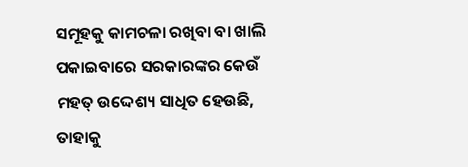ସମୂହକୁ କାମଚଳା ରଖିବା ବା ଖାଲି ପକାଇବାରେ ସରକାରଙ୍କର କେଉଁ ମହତ୍ ଉଦ୍ଦେଶ୍ୟ ସାଧିତ ହେଉଛି, ତାହାକୁ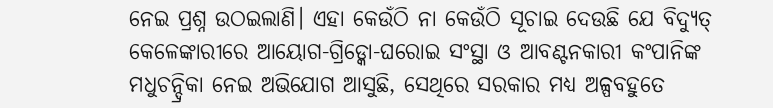ନେଇ ପ୍ରଶ୍ନ ଉଠଇଲାଣି। ଏହା କେଉଁଠି ନା କେଉଁଠି ସୂଚାଇ ଦେଉଛି ଯେ ବିଦ୍ୟୁତ୍ କେଳେଙ୍କାରୀରେ ଆୟୋଗ-ଗ୍ରିଡ୍କୋ-ଘରୋଇ ସଂସ୍ଥା ଓ ଆବଣ୍ଟନକାରୀ କଂପାନିଙ୍କ ମଧୁଚନ୍ଦ୍ରିକା ନେଇ ଅଭିଯୋଗ ଆସୁଛି, ସେଥିରେ ସରକାର ମଧ୍ୟ ଅଳ୍ପବହୁତେ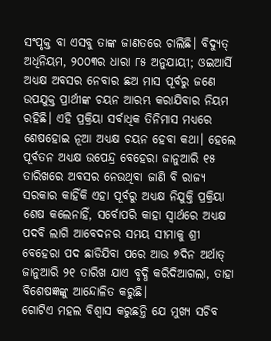ସଂପୃକ୍ତ ବା ଏସବୁ ତାଙ୍କ ଜାଣତରେ ଚାଲିଛି। ବିଦ୍ୟୁତ୍ ଅଧିନିୟମ, ୨୦୦୩ର ଧାରା ୮୫ ଅନୁଯାୟୀ; ଓଇଆର୍ସି ଅଧ୍ୟକ୍ଷ ଅବସର ନେବାର ଛଅ ମାସ ପୂର୍ବରୁ ଜଣେ ଉପଯୁକ୍ତ ପ୍ରାର୍ଥୀଙ୍କ ଚୟନ ଆରମ୍ଭ କରାଯିବାର ନିୟମ ରହିଛି। ଏହି ପ୍ରକ୍ରିୟା ସର୍ବାଧିକ ତିନିମାସ ମଧ୍ୟରେ ଶେଷହୋଇ ନୂଆ ଅଧ୍ୟକ୍ଷ ଚୟନ ହେବା କଥା। ହେଲେ ପୂର୍ବତନ ଅଧ୍ୟକ୍ଷ ଉପେନ୍ଦ୍ର ବେହେରା ଜାନୁଆରି ୧୫ ତାରିଖରେ ଅବସର ନେଉଥିବା ଜାଣି ବି ରାଜ୍ୟ ସରକାର କାହିଁକି ଏହା ପୂର୍ବରୁ ଅଧ୍ୟକ୍ଷ ନିଯୁକ୍ତି ପ୍ରକ୍ରିୟା ଶେଷ କଲେନାହିଁ, ସର୍ବୋପରି କାହା ସ୍ବାର୍ଥରେ ଅଧ୍ୟକ୍ଷ ପଦବି ଲାଗି ଆବେଦନର ସମୟ ସୀମାକୁ ଶ୍ରୀ ବେହେରା ପଦ ଛାଡିଯିବା ପରେ ଆଉ ୭ଦିନ ଅର୍ଥାତ୍ ଜାନୁଆରି ୨୧ ତାରିଖ ଯାଏ ବୃଦ୍ଧି କରିଦିଆଗଲା, ତାହା ବିଶେଷଜ୍ଞଙ୍କୁ ଆନ୍ଦୋଳିତ କରୁଛି।
ଗୋଟିଏ ମହଲ ବିଶ୍ବାସ କରୁଛନ୍ତି ଯେ ମୁଖ୍ୟ ସଚିବ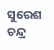ସୁରେଶ ଚନ୍ଦ୍ର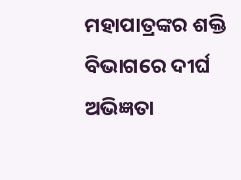ମହାପାତ୍ରଙ୍କର ଶକ୍ତି ବିଭାଗରେ ଦୀର୍ଘ ଅଭିଜ୍ଞତା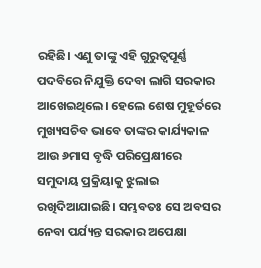ରହିଛି। ଏଣୁ ତାଙ୍କୁ ଏହି ଗୁରୁତ୍ବପୂର୍ଣ୍ଣ ପଦବିରେ ନିଯୁକ୍ତି ଦେବା ଲାଗି ସରକାର ଆଖେଇଥିଲେ। ହେଲେ ଶେଷ ମୁହୂର୍ତରେ ମୁଖ୍ୟସଚିବ ଭାବେ ତାଙ୍କର କାର୍ଯ୍ୟକାଳ ଆଉ ୬ମାସ ବୃଦ୍ଧି ପରିପ୍ରେକ୍ଷୀରେ ସମୁଦାୟ ପ୍ରକ୍ରିୟାକୁ ଝୁଲାଇ ରଖିଦିଆଯାଇଛି। ସମ୍ଭବତଃ ସେ ଅବସର ନେବା ପର୍ଯ୍ୟନ୍ତ ସରକାର ଅପେକ୍ଷା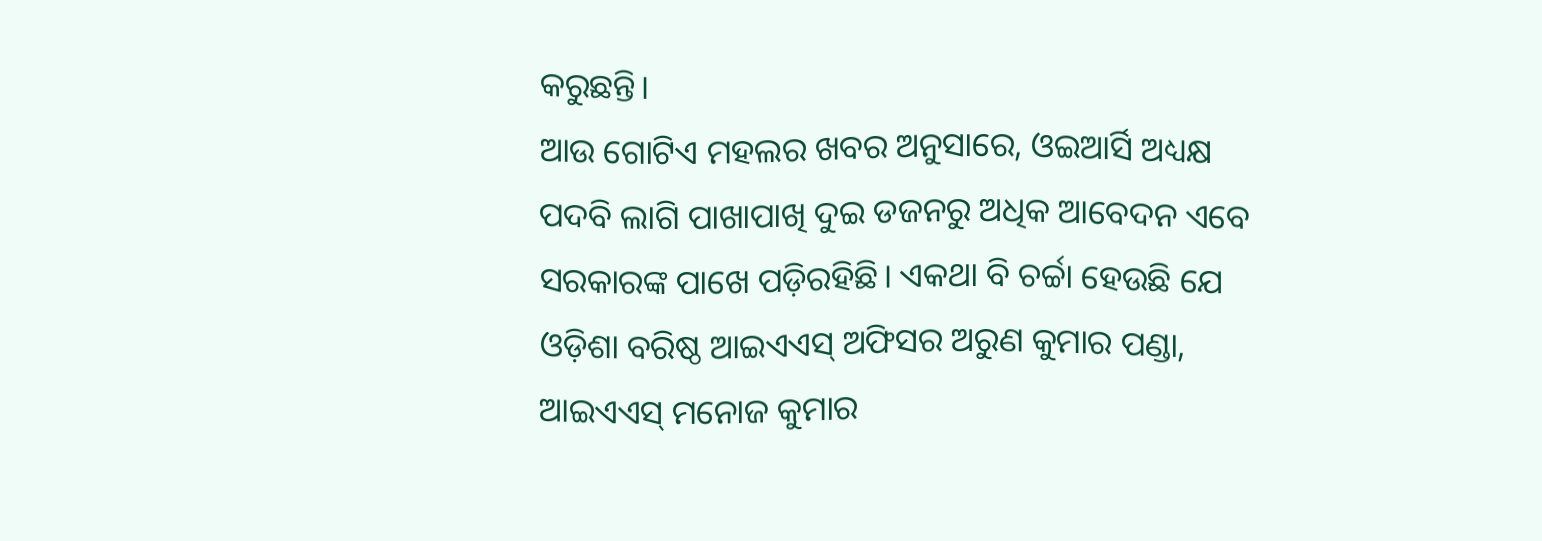କରୁଛନ୍ତି।
ଆଉ ଗୋଟିଏ ମହଲର ଖବର ଅନୁସାରେ, ଓଇଆର୍ସି ଅଧ୍ୟକ୍ଷ ପଦବି ଲାଗି ପାଖାପାଖି ଦୁଇ ଡଜନରୁ ଅଧିକ ଆବେଦନ ଏବେ ସରକାରଙ୍କ ପାଖେ ପଡ଼ିରହିଛି। ଏକଥା ବି ଚର୍ଚ୍ଚା ହେଉଛି ଯେ ଓଡ଼ିଶା ବରିଷ୍ଠ ଆଇଏଏସ୍ ଅଫିସର ଅରୁଣ କୁମାର ପଣ୍ଡା, ଆଇଏଏସ୍ ମନୋଜ କୁମାର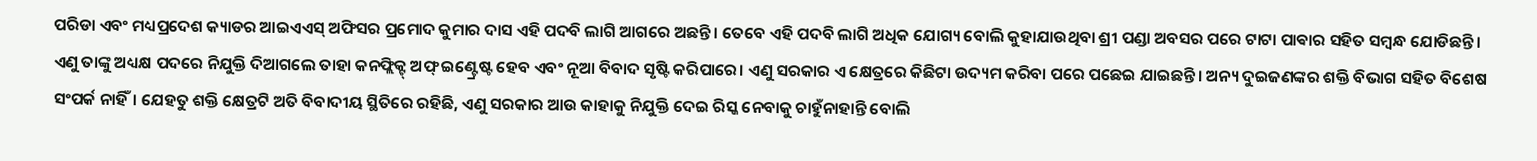ପରିଡା ଏବଂ ମଧ୍ୟପ୍ରଦେଶ କ୍ୟାଡର ଆଇଏଏସ୍ ଅଫିସର ପ୍ରମୋଦ କୁମାର ଦାସ ଏହି ପଦବି ଲାଗି ଆଗରେ ଅଛନ୍ତି। ତେବେ ଏହି ପଦବି ଲାଗି ଅଧିକ ଯୋଗ୍ୟ ବୋଲି କୁହାଯାଉଥିବା ଶ୍ରୀ ପଣ୍ଡା ଅବସର ପରେ ଟାଟା ପାଵାର ସହିତ ସମ୍ବନ୍ଧ ଯୋଡିଛନ୍ତି। ଏଣୁ ତାଙ୍କୁ ଅଧ୍ୟକ୍ଷ ପଦରେ ନିଯୁକ୍ତି ଦିଆଗଲେ ତାହା କନଫ୍ଲିକ୍ଟ୍ ଅଫ୍ ଇଣ୍ଟ୍ରେଷ୍ଟ ହେବ ଏବଂ ନୂଆ ବିବାଦ ସୃଷ୍ଟି କରିପାରେ। ଏଣୁ ସରକାର ଏ କ୍ଷେତ୍ରରେ କିଛିଟା ଉଦ୍ୟମ କରିବା ପରେ ପଛେଇ ଯାଇଛନ୍ତି। ଅନ୍ୟ ଦୁଇଜଣଙ୍କର ଶକ୍ତି ବିଭାଗ ସହିତ ବିଶେଷ ସଂପର୍କ ନାହିଁ। ଯେହତୁ ଶକ୍ତି କ୍ଷେତ୍ରଟି ଅତି ବିବାଦୀୟ ସ୍ଥିତିରେ ରହିଛି, ଏଣୁ ସରକାର ଆଉ କାହାକୁ ନିଯୁକ୍ତି ଦେଇ ରିସ୍କ ନେବାକୁ ଚାହୁଁନାହାନ୍ତି ବୋଲି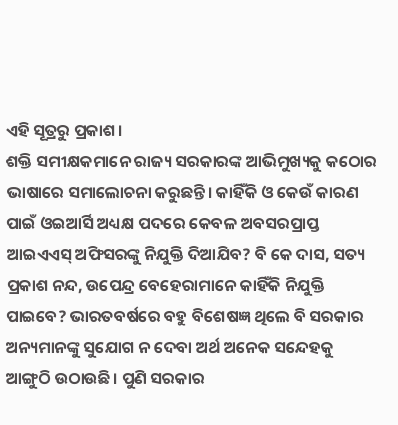ଏହି ସୂତ୍ରରୁ ପ୍ରକାଶ।
ଶକ୍ତି ସମୀକ୍ଷକମାନେ ରାଜ୍ୟ ସରକାରଙ୍କ ଆଭିମୁଖ୍ୟକୁ କଠୋର ଭାଷାରେ ସମାଲୋଚନା କରୁଛନ୍ତି। କାହିଁକି ଓ କେଉଁ କାରଣ ପାଇଁ ଓଇଆର୍ସି ଅଧ୍ୟକ୍ଷ ପଦରେ କେବଳ ଅବସରପ୍ରାପ୍ତ ଆଇଏଏସ୍ ଅଫିସରଙ୍କୁ ନିଯୁକ୍ତି ଦିଆଯିବ? ବି କେ ଦାସ, ସତ୍ୟ ପ୍ରକାଶ ନନ୍ଦ, ଉପେନ୍ଦ୍ର ବେହେରାମାନେ କାହିଁକି ନିଯୁକ୍ତି ପାଇବେ? ଭାରତବର୍ଷରେ ବହୁ ବିଶେଷଜ୍ଞ ଥିଲେ ବି ସରକାର ଅନ୍ୟମାନଙ୍କୁ ସୁଯୋଗ ନ ଦେବା ଅର୍ଥ ଅନେକ ସନ୍ଦେହକୁ ଆଙ୍ଗୁଠି ଉଠାଉଛି। ପୁଣି ସରକାର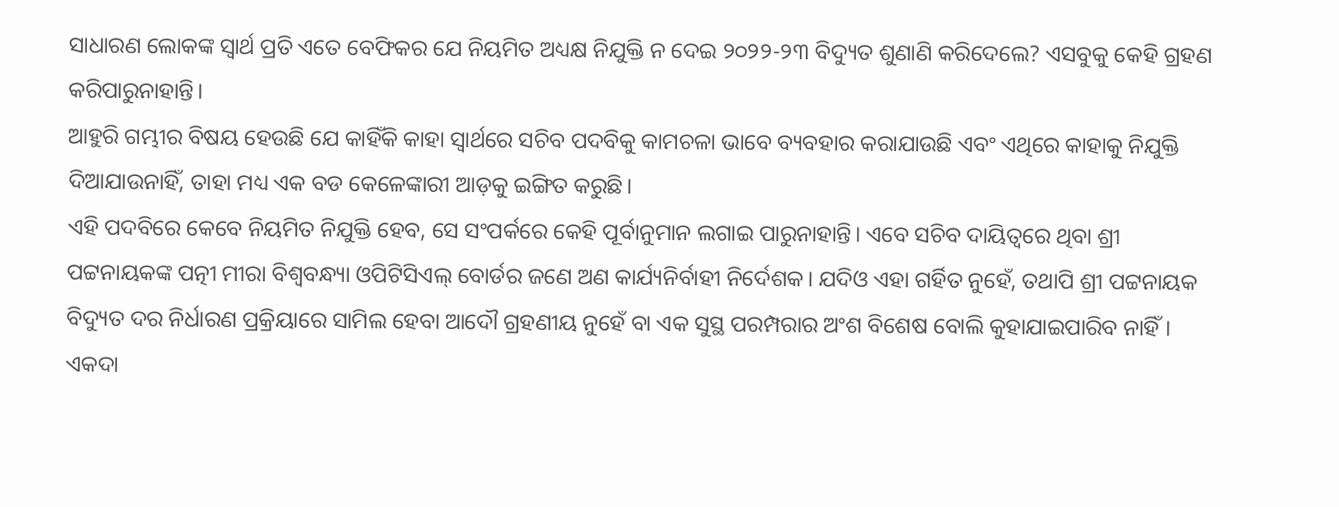ସାଧାରଣ ଲୋକଙ୍କ ସ୍ବାର୍ଥ ପ୍ରତି ଏତେ ବେଫିକର ଯେ ନିୟମିତ ଅଧ୍ୟକ୍ଷ ନିଯୁକ୍ତି ନ ଦେଇ ୨୦୨୨-୨୩ ବିଦ୍ୟୁତ ଶୁଣାଣି କରିଦେଲେ? ଏସବୁକୁ କେହି ଗ୍ରହଣ କରିପାରୁନାହାନ୍ତି।
ଆହୁରି ଗମ୍ଭୀର ବିଷୟ ହେଉଛି ଯେ କାହିଁକି କାହା ସ୍ବାର୍ଥରେ ସଚିବ ପଦବିକୁ କାମଚଳା ଭାବେ ବ୍ୟବହାର କରାଯାଉଛି ଏବଂ ଏଥିରେ କାହାକୁ ନିଯୁକ୍ତି ଦିଆଯାଉନାହିଁ, ତାହା ମଧ୍ୟ ଏକ ବଡ କେଳେଙ୍କାରୀ ଆଡ଼କୁ ଇଙ୍ଗିତ କରୁଛି।
ଏହି ପଦବିରେ କେବେ ନିୟମିତ ନିଯୁକ୍ତି ହେବ, ସେ ସଂପର୍କରେ କେହି ପୂର୍ବାନୁମାନ ଲଗାଇ ପାରୁନାହାନ୍ତି। ଏବେ ସଚିବ ଦାୟିତ୍ବରେ ଥିବା ଶ୍ରୀ ପଟ୍ଟନାୟକଙ୍କ ପତ୍ନୀ ମୀରା ବିଶ୍ବବନ୍ଧ୍ୟା ଓପିଟିସିଏଲ୍ ବୋର୍ଡର ଜଣେ ଅଣ କାର୍ଯ୍ୟନିର୍ବାହୀ ନିର୍ଦେଶକ। ଯଦିଓ ଏହା ଗର୍ହିତ ନୁହେଁ, ତଥାପି ଶ୍ରୀ ପଟ୍ଟନାୟକ ବିଦ୍ୟୁତ ଦର ନିର୍ଧାରଣ ପ୍ରକ୍ରିୟାରେ ସାମିଲ ହେବା ଆଦୌ ଗ୍ରହଣୀୟ ନୁହେଁ ବା ଏକ ସୁସ୍ଥ ପରମ୍ପରାର ଅଂଶ ବିଶେଷ ବୋଲି କୁହାଯାଇପାରିବ ନାହିଁ। ଏକଦା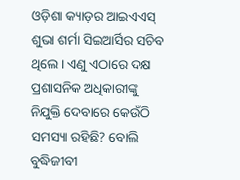ଓଡ଼ିଶା କ୍ୟାଡ଼ର ଆଇଏଏସ୍ ଶୁଭା ଶର୍ମା ସିଇଆର୍ସିର ସଚିବ ଥିଲେ। ଏଣୁ ଏଠାରେ ଦକ୍ଷ ପ୍ରଶାସନିକ ଅଧିକାରୀଙ୍କୁ ନିଯୁକ୍ତି ଦେବାରେ କେଉଁଠି ସମସ୍ୟା ରହିଛି? ବୋଲି ବୁଦ୍ଧିଜୀବୀ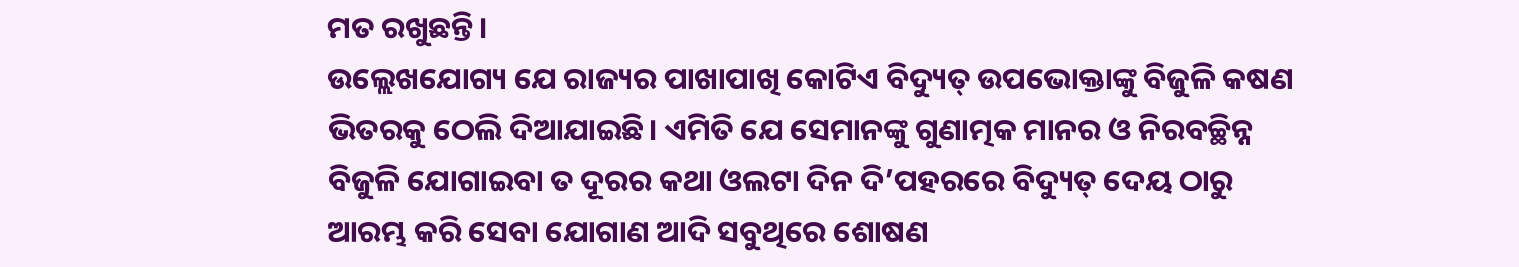ମତ ରଖୁଛନ୍ତି।
ଉଲ୍ଲେଖଯୋଗ୍ୟ ଯେ ରାଜ୍ୟର ପାଖାପାଖି କୋଟିଏ ବିଦ୍ୟୁତ୍ ଉପଭୋକ୍ତାଙ୍କୁ ବିଜୁଳି କଷଣ ଭିତରକୁ ଠେଲି ଦିଆଯାଇଛି। ଏମିତି ଯେ ସେମାନଙ୍କୁ ଗୁଣାତ୍ମକ ମାନର ଓ ନିରବଚ୍ଛିନ୍ନ ବିଜୁଳି ଯୋଗାଇବା ତ ଦୂରର କଥା ଓଲଟା ଦିନ ଦି’ପହରରେ ବିଦ୍ୟୁତ୍ ଦେୟ ଠାରୁ ଆରମ୍ଭ କରି ସେବା ଯୋଗାଣ ଆଦି ସବୁଥିରେ ଶୋଷଣ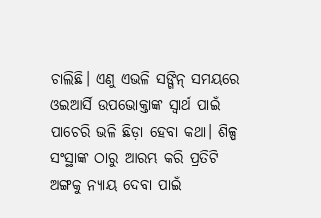ଚାଲିଛି। ଏଣୁ ଏଭଳି ସଙ୍ଗିନ୍ ସମୟରେ ଓଇଆର୍ସି ଉପଭୋକ୍ତାଙ୍କ ସ୍ବାର୍ଥ ପାଇଁ ପାଚେରି ଭଳି ଛିଡ଼ା ହେବା କଥା। ଶିଳ୍ପ ସଂସ୍ଥାଙ୍କ ଠାରୁ ଆରମ୍ଭ କରି ପ୍ରତିଟି ଅଙ୍ଗକୁ ନ୍ୟାୟ ଦେବା ପାଇଁ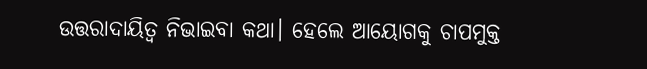ଉତ୍ତରାଦାୟିତ୍ବ ନିଭାଇବା କଥା। ହେଲେ ଆୟୋଗକୁ ଚାପମୁକ୍ତ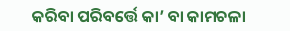କରିବା ପରିବର୍ତ୍ତେ କା’ ବା କାମଚଳା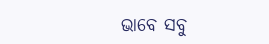ଭାବେ ସବୁ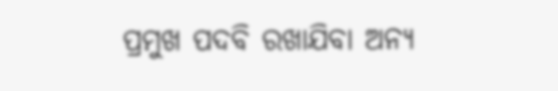ପ୍ରମୁଖ ପଦବି ରଖାଯିବା ଅନ୍ୟ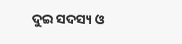ଦୁଇ ସଦସ୍ୟ ଓ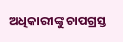ଅଧିକାରୀଙ୍କୁ ଚାପଗ୍ରସ୍ତ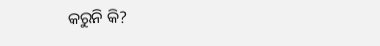କରୁନି କି?